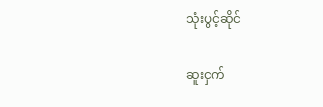သုံးပွင့်ဆိုင်

ဆူးငှက်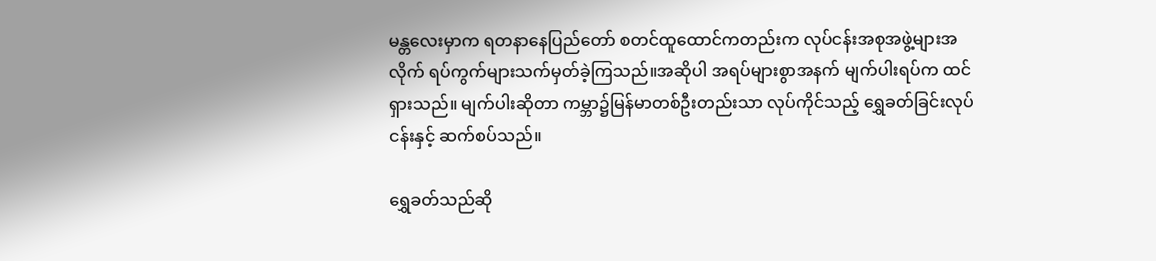မန္တလေးမှာက ရတနာနေပြည်တော် စတင်ထူထောင်ကတည်းက လုပ်ငန်းအစုအဖွဲ့များအလိုက် ရပ်ကွက်များသက်မှတ်ခဲ့ကြသည်။အဆိုပါ အရပ်များစွာအနက် မျက်ပါးရပ်က ထင်ရှားသည်။ မျက်ပါးဆိုတာ ကမ္ဘာ၌မြန်မာတစ်ဦးတည်းသာ လုပ်ကိုင်သည့် ရွှေခတ်ခြင်းလုပ်ငန်းနှင့် ဆက်စပ်သည်။

ရွှေခတ်သည်ဆို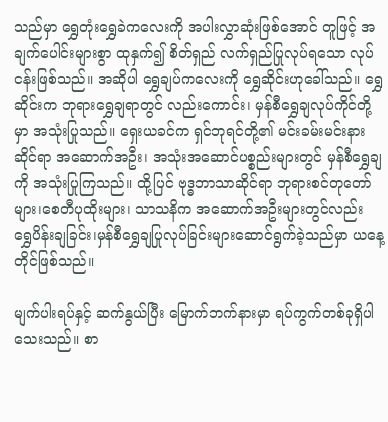သည်မှာ ရွှေတုံးရွှေခဲကလေးကို အပါးလွှာဆုံးဖြစ်အောင် တူဖြင့် အချက်ပေါင်းများစွာ ထုနှက်၍ စိတ်ရှည် လက်ရှည်ပြုလုပ်ရသော လုပ်ငန်းဖြစ်သည်။ အဆိုပါ ရွှေချပ်ကလေးကို ရွှေဆိုင်းဟုခေါ်သည်။ ရွှေဆိုင်းက ဘုရားရွှေချရာတွင် လည်းကောင်း၊ မှန်စီရွှေချလုပ်ကိုင်တို့မှာ အသုံးပြုသည်။ ရှေးယခင်က ရှင်ဘုရင်တို့၏ မင်းခမ်းမင်းနားဆိုင်ရာ အဆောက်အဦး၊ အသုံးအဆောင်ပစ္စည်းများတွင် မှန်စီရွှေချကို အသုံးပြုကြသည်။ ထို့ပြင် ဗုဒ္ဓဘာသာဆိုင်ရာ ဘုရားစင်တုတော်များ၊စေတီပုထိုးများ၊ သာသနိက အဆောက်အဦးများတွင်လည်း ရွှေပိန်းချခြင်း၊မှန်စီရွှေချပြုလုပ်ခြင်းများဆောင်ရွက်ခဲ့သည်မှာ ယနေ့တိုင်ဖြစ်သည်။

မျက်ပါးရပ်နှင့် ဆက်နွယ်ပြီး မြောက်ဘက်နားမှာ ရပ်ကွက်တစ်ခုရှိပါသေးသည်။ စာ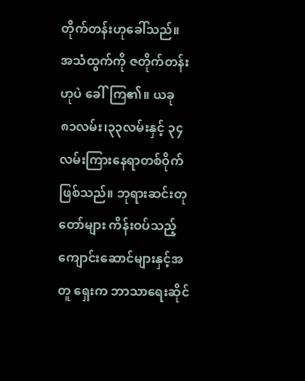တိုက်တန်းဟုခေါ်သည်။ အသံထွက်ကို ဇတိုက်တန်းဟုပဲ ခေါ်ကြ၏။ ယခု ၈၁လမ်း၊၃၃လမ်းနှင့် ၃၄လမ်းကြားနေရာတစ်ဝိုက်ဖြစ်သည်။ ဘုရားဆင်းတုတော်များ ကိန်းဝပ်သည့် ကျောင်းဆောင်များနှင့်အတူ ရှေးက ဘာသာရေးဆိုင်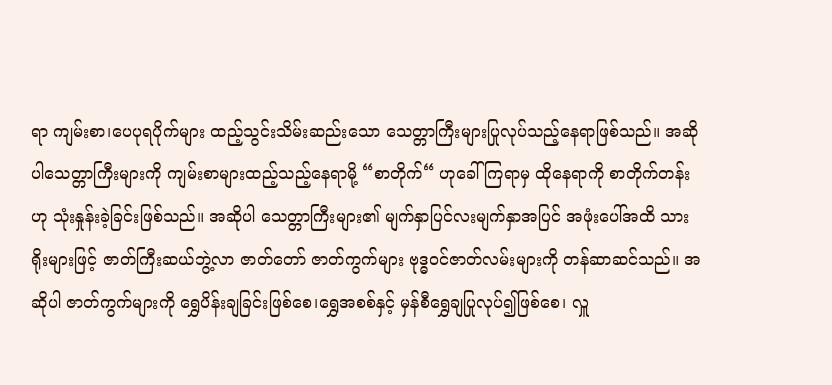ရာ ကျမ်းစာ၊ပေပုရပိုက်များ ထည့်သွင်းသိမ်းဆည်းသော သေတ္တာကြီးများပြုလုပ်သည့်နေရာဖြစ်သည်။ အဆိုပါသေတ္တာကြီးများကို ကျမ်းစာများထည့်သည့်နေရာမို့ “စာတိုက်“ ဟုခေါ်ကြရာမှ ထိုနေရာကို စာတိုက်တန်းဟု သုံးနှုန်းခဲ့ခြင်းဖြစ်သည်။ အဆိုပါ သေတ္တာကြီးများ၏ မျက်နှာပြင်လးမျက်နှာအပြင် အဖုံးပေါ်အထိ သားရိုးများဖြင့် ဇာတ်ကြီးဆယ်ဘွဲ့လာ ဇာတ်တော် ဇာတ်ကွက်များ ဗုဒ္ဓဝင်ဇာတ်လမ်းများကို တန်ဆာဆင်သည်။ အဆိုပါ ဇာတ်ကွက်များကို ရွှေပိန်းချခြင်းဖြစ်စေ၊ရွှေအစစ်နှင့် မှန်စီရွှေချပြုလုပ်၍ဖြစ်စေ၊ လှူ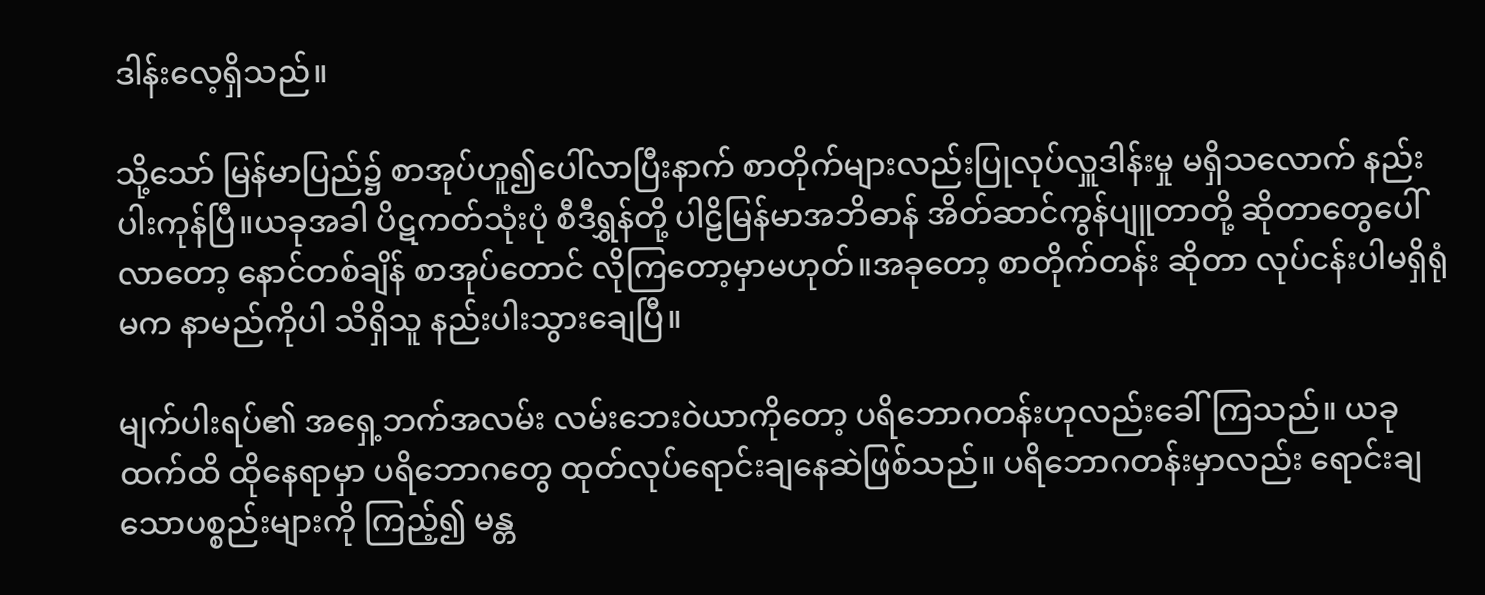ဒါန်းလေ့ရှိသည်။

သို့သော် မြန်မာပြည်၌ စာအုပ်ဟူ၍ပေါ်လာပြီးနာက် စာတိုက်များလည်းပြုလုပ်လှူဒါန်းမှု မရှိသလောက် နည်းပါးကုန်ပြီ။ယခုအခါ ပိဋကတ်သုံးပုံ စီဒီရွှန်တို့ ပါဠိမြန်မာအဘိဓာန် အိတ်ဆာင်ကွန်ပျူတာတို့ ဆိုတာတွေပေါ်လာတော့ နောင်တစ်ချိန် စာအုပ်တောင် လိုကြတော့မှာမဟုတ်။အခုတော့ စာတိုက်တန်း ဆိုတာ လုပ်ငန်းပါမရှိရုံမက နာမည်ကိုပါ သိရှိသူ နည်းပါးသွားချေပြီ။

မျက်ပါးရပ်၏ အရှေ့ဘက်အလမ်း လမ်းဘေးဝဲယာကိုတော့ ပရိဘောဂတန်းဟုလည်းခေါ်ကြသည်။ ယခုထက်ထိ ထိုနေရာမှာ ပရိဘောဂတွေ ထုတ်လုပ်ရောင်းချနေဆဲဖြစ်သည်။ ပရိဘောဂတန်းမှာလည်း ရောင်းချသောပစ္စည်းများကို ကြည့်၍ မန္တ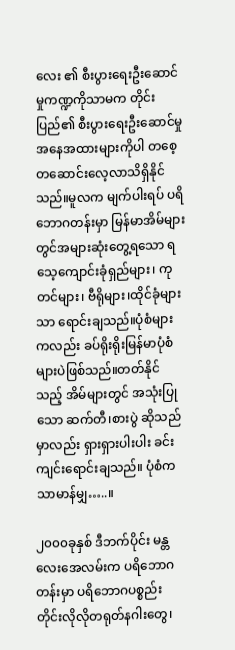လေး ၏ စီးပွားရေးဦးဆောင်မှုကဏ္ဍကိုသာမက တိုင်းပြည်၏ စီးပွားရေးဦးဆောင်မှုအနေအထားများကိုပါ တစေ့တဆောင်းလေ့လာသိရှိနိုင်သည်။မူလက မျက်ပါးရပ် ပရိဘောဂတန်းမှာ မြန်မာအိမ်များတွင်အများဆုံးတွေ့ရသော ရသေ့ကျောင်းခုံရှည်များ၊ ကုတင်များ၊ ဗီရိုများ၊ထိုင်ခုံများသာ ရောင်းချသည်။ပုံစံများကလည်း ခပ်ရိုးရိုးမြန်မာပုံစံများပဲဖြစ်သည်။တတ်နိုင်သည့် အိမ်များတွင် အသုံးပြုသော ဆက်တီ၊စားပွဲ ဆိုသည်မှာလည်း ရှားရှားပါးပါး ခင်းကျင်းရောင်းချသည်။ ပုံစံက သာမာန်မျှ…..။

၂၀၀၀ခုနှစ် ဒီဘက်ပိုင်း မန္တလေးအေလမ်းက ပရိဘောဂတန်းမှာ ပရိဘောဂပစ္စည်းတိုင်းလိုလိုတရုတ်နဂါးတွေ၊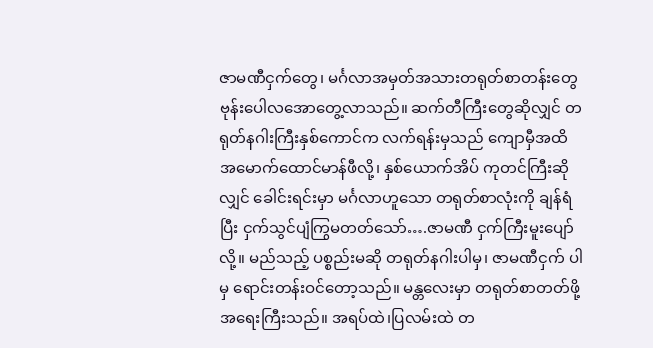ဇာမဏီငှက်တွေ၊ မင်္ဂလာအမှတ်အသားတရုတ်စာတန်းတွေ ဗုန်းပေါလအောတွေ့လာသည်။ ဆက်တီကြီးတွေဆိုလျှင် တရုတ်နဂါးကြီးနှစ်ကောင်က လက်ရန်းမှသည် ကျောမှီအထိ အမောက်ထောင်မာန်ဖီလို့၊ နှစ်ယောက်အိပ် ကုတင်ကြီးဆိုလျှင် ခေါင်းရင်းမှာ မင်္ဂလာဟူသော တရုတ်စာလုံးကို ချန်ရံပြီး ငှက်သွင်ပျံကြွမတတ်သော်….ဇာမဏီ ငှက်ကြီးမူးပျော်လို့။ မည်သည့် ပစ္စည်းမဆို တရုတ်နဂါးပါမှ၊ ဇာမဏီငှက် ပါမှ ရောင်းတန်းဝင်တော့သည်။ မန္တလေးမှာ တရုတ်စာတတ်ဖို့ အရေးကြီးသည်။ အရပ်ထဲ၊ပြလမ်းထဲ တ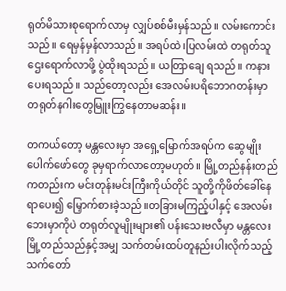ရုတ်မိသားစုရောက်လာမှ လျှပ်စစ်မီးမှန်သည်။ လမ်းကောင်းသည်။ ရေမှန်မှန်လာသည်။ အရပ်ထဲ၊ပြလမ်းထဲ တရုတ်သူဌေးရောက်လာဖို့ ပွဲထိုးရသည်။ ယတြာချေ ရသည်။ ကနားပေးရသည်။ သည်တော့လည်း အေလမ်းပရိဘောဂတန်းမှာ တရုတ်နဂါးတွေမြူးကြွနေတာမဆန်း။

တကယ်တော့ မန္တလေးမှာ အရှေ့မြောက်အရပ်က ဆွေမျိုးပေါက်ဖော်တွေ ခုမှရာက်လာတော့မဟုတ်။ မြို့တည်နန်းတည်ကတည်းက မင်းတုန်းမင်းကြီးကိုယ်တိုင် သူတို့ကိုဖိတ်ခေါ်နေရာပေး၍ မြှောက်စားခဲ့သည်။တခြားမကြည့်ပါနှင့် အေလမ်းဘေးမှာကိုပဲ တရုတ်လူမျိုးများ၏ ပန်းသေးဗလီမှာ မန္တလေးမြို့တည်သည်နှင့်အမျှ သက်တမ်းထပ်တူနည်းပါးလိုက်သည့် သက်တော်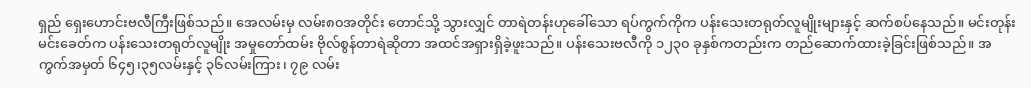ရှည် ရှေးဟောင်းဗလီကြီးဖြစ်သည်။ အေလမ်းမှ လမ်း၈၀အတိုင်း တောင်သို့ သွားလျှင် တာရဲတန်းဟုခေါ်သော ရပ်ကွက်ကိုက ပန်းသေးတရုတ်လူမျိုးများနှင့် ဆက်စပ်နေသည်။ မင်းတုန်းမင်းခေတ်က ပန်းသေးတရုတ်လူမျိုး အမှုတော်ထမ်း ဗိုလ်စွန်တာရဲဆိုတာ အထင်အရှားရှိခဲ့ဖူးသည်။ ပန်းသေးဗလီကို ၁၂၃၀ ခုနှစ်ကတည်းက တည်ဆောက်ထားခဲ့ခြင်းဖြစ်သည်။ အကွက်အမှတ် ၆၄၅၊၃၅လမ်းနှင့် ၃၆လမ်းကြား၊ ၇၉ လမ်း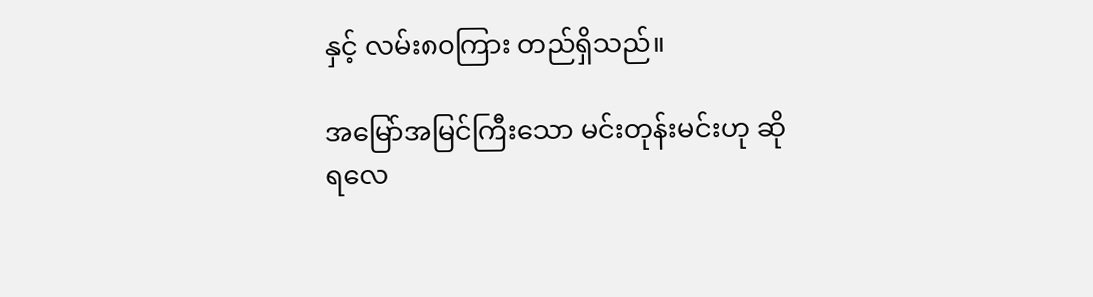နှင့် လမ်း၈၀ကြား တည်ရှိသည်။

အမြော်အမြင်ကြီးသော မင်းတုန်းမင်းဟု ဆိုရလေ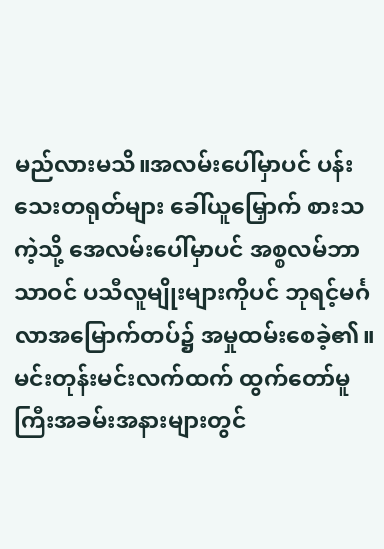မည်လားမသိ။အလမ်းပေါ်မှာပင် ပန်းသေးတရုတ်များ ခေါ်ယူမြှောက် စားသကဲ့သို့ အေလမ်းပေါ်မှာပင် အစ္စလမ်ဘာသာဝင် ပသီလူမျိုးများကိုပင် ဘုရင့်မင်္ဂလာအမြောက်တပ်၌ အမှုထမ်းစေခဲ့၏။ မင်းတုန်းမင်းလက်ထက် ထွက်တော်မူကြီးအခမ်းအနားများတွင်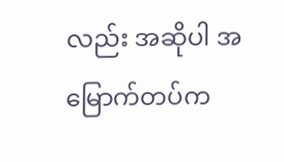လည်း အဆိုပါ အမြောက်တပ်က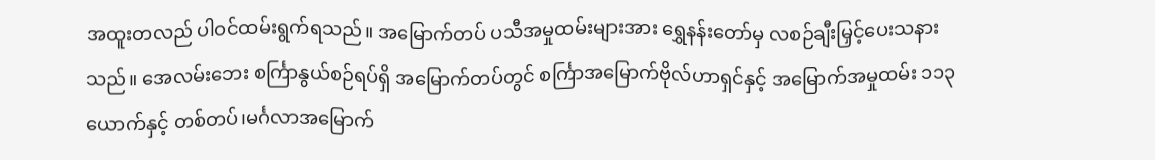အထူးတလည် ပါဝင်ထမ်းရွက်ရသည်။ အမြောက်တပ် ပသီအမှုထမ်းများအား ရွှေနန်းတော်မှ လစဉ်ချီးမြှင့်ပေးသနားသည်။ အေလမ်းဘေး စင်္ကြာနွယ်စဉ်ရပ်ရှိ အမြောက်တပ်တွင် စင်္ကြာအမြောက်ဗိုလ်ဟာရှင်နှင့် အမြောက်အမှုထမ်း ၁၁၃ယောက်နှင့် တစ်တပ်၊မင်္ဂလာအမြောက်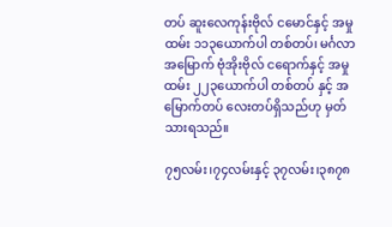တပ် ဆူးလေကုန်းဗိုလ် ငမောင်နှင့် အမှုထမ်း ၁၁၃ယောက်ပါ တစ်တပ်၊ မင်္ဂလာအမြောက် ဗုံအိုးဗိုလ် ငရောက်နှင့် အမှုထမ်း ၂၂၃ယောက်ပါ တစ်တပ် နှင့် အမြောက်တပ် လေးတပ်ရှိသည်ဟု မှတ်သားရသည်။

၇၅လမ်း၊၇၄လမ်းနှင့် ၃၇လမ်း၊၃၈၇၈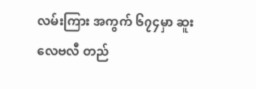လမ်းကြား အကွက် ၆၇၄မှာ ဆူးလေဗလီ တည်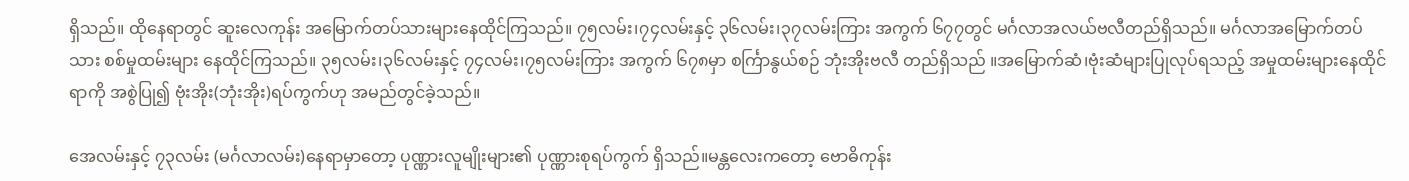ရှိသည်။ ထိုနေရာတွင် ဆူးလေကုန်း အမြောက်တပ်သားများနေထိုင်ကြသည်။ ၇၅လမ်း၊၇၄လမ်းနှင့် ၃၆လမ်း၊၃၇လမ်းကြား အကွက် ၆၇၇တွင် မင်္ဂလာအလယ်ဗလီတည်ရှိသည်။ မင်္ဂလာအမြောက်တပ်သား စစ်မှုထမ်းများ နေထိုင်ကြသည်။ ၃၅လမ်း၊၃၆လမ်းနှင့် ၇၄လမ်း၊၇၅လမ်းကြား အကွက် ၆၇၈မှာ စင်္ကြာနွယ်စဉ် ဘုံးအိုးဗလီ တည်ရှိသည် ။အမြောက်ဆံ၊ဗုံးဆံများပြုလုပ်ရသည့် အမှုထမ်းများနေထိုင်ရာကို အစွဲပြု၍ ဗုံးအိုး(ဘုံးအိုး)ရပ်ကွက်ဟု အမည်တွင်ခဲ့သည်။

အေလမ်းနှင့် ၇၃လမ်း (မင်္ဂလာလမ်း)နေရာမှာတော့ ပုဏ္ဏားလူမျိုးများ၏ ပုဏ္ဏားစုရပ်ကွက် ရှိသည်။မန္တလေးကတော့ ဗောဓိကုန်း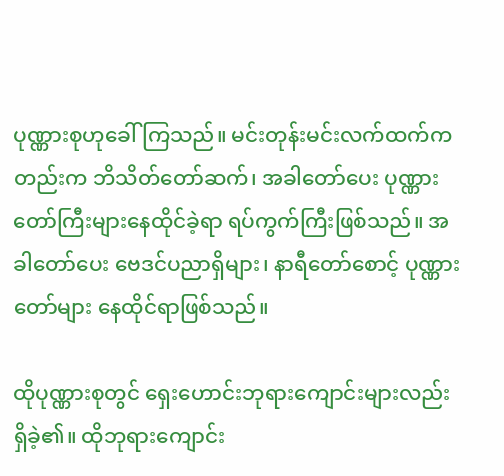ပုဏ္ဏားစုဟုခေါ်ကြသည်။ မင်းတုန်းမင်းလက်ထက်ကတည်းက ဘိသိတ်တော်ဆက်၊ အခါတော်ပေး ပုဏ္ဏားတော်ကြီးများနေထိုင်ခဲ့ရာ ရပ်ကွက်ကြီးဖြစ်သည်။ အခါတော်ပေး ဗေဒင်ပညာရှိများ၊ နာရီတော်စောင့် ပုဏ္ဏားတော်များ နေထိုင်ရာဖြစ်သည်။

ထိုပုဏ္ဏားစုတွင် ရှေးဟောင်းဘုရားကျောင်းများလည်း ရှိခဲ့၏။ ထိုဘုရားကျောင်း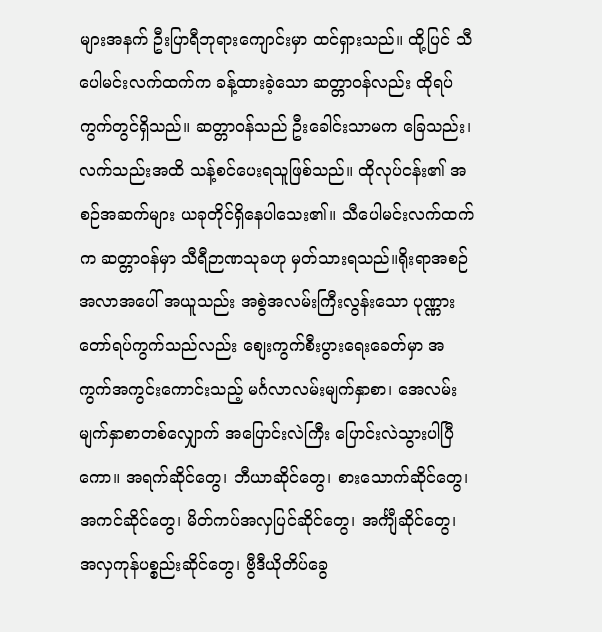များအနက် ဦးပြာရီဘုရားကျောင်းမှာ ထင်ရှားသည်။ ထို့ပြင် သီပေါမင်းလက်ထက်က ခန့်ထားခဲ့သော ဆတ္တာဝန်လည်း ထိုရပ်ကွက်တွင်ရှိသည်။ ဆတ္တာဝန်သည် ဦးခေါင်းသာမက ခြေသည်း၊ လက်သည်းအထိ သန့်စင်ပေးရသူဖြစ်သည်။ ထိုလုပ်ငန်း၏ အစဉ်အဆက်များ ယခုတိုင်ရှိနေပါသေး၏။ သီပေါမင်းလက်ထက်က ဆတ္တာဝန်မှာ သီရီဉာဏသုခဟု မှတ်သားရသည်။ရိုးရာအစဉ်အလာအပေါ် အယူသည်း အစွဲအလမ်းကြီးလွန်းသော ပုဏ္ဏားတော်ရပ်ကွက်သည်လည်း စျေးကွက်စီးပွားရေးခေတ်မှာ အကွက်အကွင်းကောင်းသည့် မင်္ဂလာလမ်းမျက်နှာစာ၊ အေလမ်းမျက်နှာစာတစ်လျှောက် အပြောင်းလဲကြီး ပြောင်းလဲသွားပါပြီကော။ အရက်ဆိုင်တွေ၊ ဘီယာဆိုင်တွေ၊ စားသောက်ဆိုင်တွေ၊ အကင်ဆိုင်တွေ၊ မိတ်ကပ်အလှပြင်ဆိုင်တွေ၊ အင်္ကျီဆိုင်တွေ၊ အလှကုန်ပစ္စည်းဆိုင်တွေ၊ ဗွီဒီယိုတိပ်ခွေ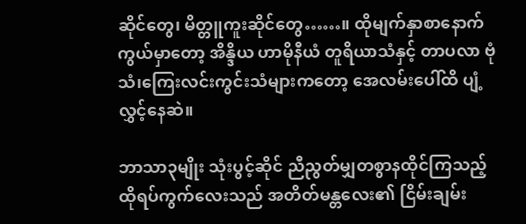ဆိုင်တွေ၊ မိတ္တူကူးဆိုင်တွေ……။ ထိုမျက်နှာစာနောက်ကွယ်မှာတော့ အိန္ဒိယ ဟာမိုနီယံ တူရိယာသံနှင့် တာပလာ ဗုံသံ၊ကြေးလင်းကွင်းသံများကတော့ အေလမ်းပေါ်ထိ ပျံ့လွှင့်နေဆဲ။

ဘာသာ၃မျိုး သုံးပွင့်ဆိုင် ညီညွတ်မျှတစွာနထိုင်ကြသည့် ထိုရပ်ကွက်လေးသည် အတိတ်မန္တလေး၏ ငြိမ်းချမ်း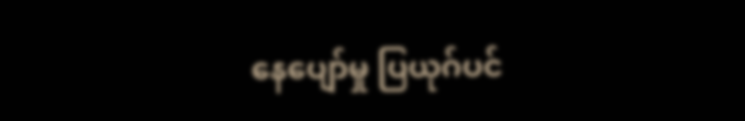နေပျော်မှု ပြယုဂ်ပင်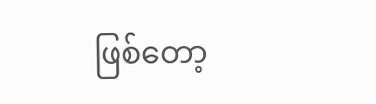ဖြစ်တော့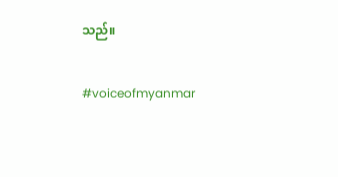သည်။

#voiceofmyanmar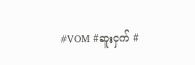#VOM #ဆူးငှက် #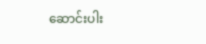ဆောင်းပါး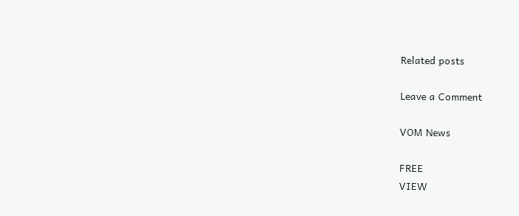Related posts

Leave a Comment

VOM News

FREE
VIEW